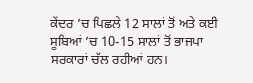ਕੇਂਦਰ ’ਚ ਪਿਛਲੇ 12 ਸਾਲਾਂ ਤੋਂ ਅਤੇ ਕਈ ਸੂਬਿਆਂ ’ਚ 10-15 ਸਾਲਾਂ ਤੋਂ ਭਾਜਪਾ ਸਰਕਾਰਾਂ ਚੱਲ ਰਹੀਆਂ ਹਨ।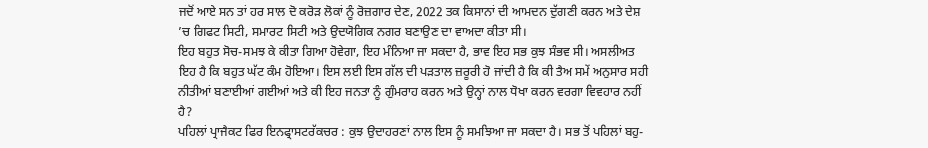ਜਦੋਂ ਆਏ ਸਨ ਤਾਂ ਹਰ ਸਾਲ ਦੋ ਕਰੋੜ ਲੋਕਾਂ ਨੂੰ ਰੋਜ਼ਗਾਰ ਦੇਣ, 2022 ਤਕ ਕਿਸਾਨਾਂ ਦੀ ਆਮਦਨ ਦੁੱਗਣੀ ਕਰਨ ਅਤੇ ਦੇਸ਼ ’ਚ ਗਿਫਟ ਸਿਟੀ, ਸਮਾਰਟ ਸਿਟੀ ਅਤੇ ਉਦਯੋਗਿਕ ਨਗਰ ਬਣਾਉਣ ਦਾ ਵਾਅਦਾ ਕੀਤਾ ਸੀ।
ਇਹ ਬਹੁਤ ਸੋਚ-ਸਮਝ ਕੇ ਕੀਤਾ ਗਿਆ ਹੋਵੇਗਾ, ਇਹ ਮੰਨਿਆ ਜਾ ਸਕਦਾ ਹੈ, ਭਾਵ ਇਹ ਸਭ ਕੁਝ ਸੰਭਵ ਸੀ। ਅਸਲੀਅਤ ਇਹ ਹੈ ਕਿ ਬਹੁਤ ਘੱਟ ਕੰਮ ਹੋਇਆ। ਇਸ ਲਈ ਇਸ ਗੱਲ ਦੀ ਪੜਤਾਲ ਜ਼ਰੂਰੀ ਹੋ ਜਾਂਦੀ ਹੈ ਕਿ ਕੀ ਤੈਅ ਸਮੇਂ ਅਨੁਸਾਰ ਸਹੀ ਨੀਤੀਆਂ ਬਣਾਈਆਂ ਗਈਆਂ ਅਤੇ ਕੀ ਇਹ ਜਨਤਾ ਨੂੰ ਗੁੰਮਰਾਹ ਕਰਨ ਅਤੇ ਉਨ੍ਹਾਂ ਨਾਲ ਧੋਖਾ ਕਰਨ ਵਰਗਾ ਵਿਵਹਾਰ ਨਹੀਂ ਹੈ?
ਪਹਿਲਾਂ ਪ੍ਰਾਜੈਕਟ ਫਿਰ ਇਨਫ੍ਰਾਸਟਰੱਕਚਰ : ਕੁਝ ਉਦਾਹਰਣਾਂ ਨਾਲ ਇਸ ਨੂੰ ਸਮਝਿਆ ਜਾ ਸਕਦਾ ਹੈ। ਸਭ ਤੋਂ ਪਹਿਲਾਂ ਬਹੁ-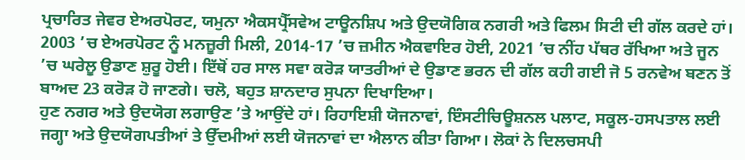ਪ੍ਰਚਾਰਿਤ ਜੇਵਰ ਏਅਰਪੋਰਟ, ਯਮੁਨਾ ਐਕਸਪ੍ਰੈੱਸਵੇਅ ਟਾਊਨਸ਼ਿਪ ਅਤੇ ਉਦਯੋਗਿਕ ਨਗਰੀ ਅਤੇ ਫਿਲਮ ਸਿਟੀ ਦੀ ਗੱਲ ਕਰਦੇ ਹਾਂ। 2003 ’ਚ ਏਅਰਪੋਰਟ ਨੂੰ ਮਨਜ਼ੂਰੀ ਮਿਲੀ, 2014-17 ’ਚ ਜ਼ਮੀਨ ਐਕਵਾਇਰ ਹੋਈ, 2021 ’ਚ ਨੀਂਹ ਪੱਥਰ ਰੱਖਿਆ ਅਤੇ ਜੂਨ ’ਚ ਘਰੇਲੂ ਉਡਾਣ ਸ਼ੁਰੂ ਹੋਈ। ਇੱਥੋਂ ਹਰ ਸਾਲ ਸਵਾ ਕਰੋੜ ਯਾਤਰੀਆਂ ਦੇ ਉਡਾਣ ਭਰਨ ਦੀ ਗੱਲ ਕਹੀ ਗਈ ਜੋ 5 ਰਨਵੇਅ ਬਣਨ ਤੋਂ ਬਾਅਦ 23 ਕਰੋੜ ਹੋ ਜਾਣਗੇ। ਚਲੋ, ਬਹੁਤ ਸ਼ਾਨਦਾਰ ਸੁਪਨਾ ਦਿਖਾਇਆ।
ਹੁਣ ਨਗਰ ਅਤੇ ਉਦਯੋਗ ਲਗਾਉਣ ’ਤੇ ਆਉਂਦੇ ਹਾਂ। ਰਿਹਾਇਸ਼ੀ ਯੋਜਨਾਵਾਂ, ਇੰਸਟੀਚਿਊਸ਼ਨਲ ਪਲਾਟ, ਸਕੂਲ-ਹਸਪਤਾਲ ਲਈ ਜਗ੍ਹਾ ਅਤੇ ਉਦਯੋਗਪਤੀਆਂ ਤੇ ਉੱਦਮੀਆਂ ਲਈ ਯੋਜਨਾਵਾਂ ਦਾ ਐਲਾਨ ਕੀਤਾ ਗਿਆ। ਲੋਕਾਂ ਨੇ ਦਿਲਚਸਪੀ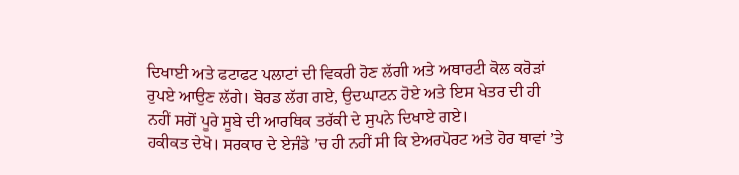ਦਿਖਾਈ ਅਤੇ ਫਟਾਫਟ ਪਲਾਟਾਂ ਦੀ ਵਿਕਰੀ ਹੋਣ ਲੱਗੀ ਅਤੇ ਅਥਾਰਟੀ ਕੋਲ ਕਰੋੜਾਂ ਰੁਪਏ ਆਉਣ ਲੱਗੇ। ਬੋਰਡ ਲੱਗ ਗਏ, ਉਦਘਾਟਨ ਹੋਏ ਅਤੇ ਇਸ ਖੇਤਰ ਦੀ ਹੀ ਨਹੀਂ ਸਗੋਂ ਪੂਰੇ ਸੂਬੇ ਦੀ ਆਰਥਿਕ ਤਰੱਕੀ ਦੇ ਸੁਪਨੇ ਦਿਖਾਏ ਗਏ।
ਹਕੀਕਤ ਦੇਖੋ। ਸਰਕਾਰ ਦੇ ਏਜੰਡੇ ’ਚ ਹੀ ਨਹੀਂ ਸੀ ਕਿ ਏਅਰਪੋਰਟ ਅਤੇ ਹੋਰ ਥਾਵਾਂ ’ਤੇ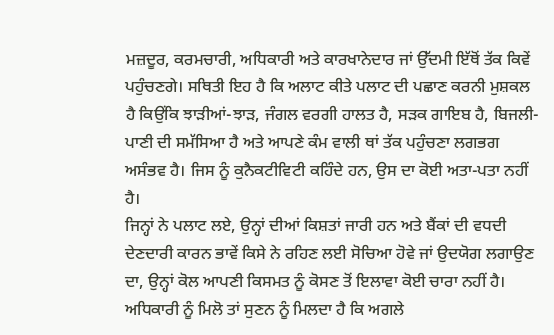ਮਜ਼ਦੂਰ, ਕਰਮਚਾਰੀ, ਅਧਿਕਾਰੀ ਅਤੇ ਕਾਰਖਾਨੇਦਾਰ ਜਾਂ ਉੱਦਮੀ ਇੱਥੋਂ ਤੱਕ ਕਿਵੇਂ ਪਹੁੰਚਣਗੇ। ਸਥਿਤੀ ਇਹ ਹੈ ਕਿ ਅਲਾਟ ਕੀਤੇ ਪਲਾਟ ਦੀ ਪਛਾਣ ਕਰਨੀ ਮੁਸ਼ਕਲ ਹੈ ਕਿਉਂਕਿ ਝਾੜੀਆਂ-ਝਾੜ, ਜੰਗਲ ਵਰਗੀ ਹਾਲਤ ਹੈ, ਸੜਕ ਗਾਇਬ ਹੈ, ਬਿਜਲੀ-ਪਾਣੀ ਦੀ ਸਮੱਸਿਆ ਹੈ ਅਤੇ ਆਪਣੇ ਕੰਮ ਵਾਲੀ ਥਾਂ ਤੱਕ ਪਹੁੰਚਣਾ ਲਗਭਗ ਅਸੰਭਵ ਹੈ। ਜਿਸ ਨੂੰ ਕੁਨੈਕਟੀਵਿਟੀ ਕਹਿੰਦੇ ਹਨ, ਉਸ ਦਾ ਕੋਈ ਅਤਾ-ਪਤਾ ਨਹੀਂ ਹੈ।
ਜਿਨ੍ਹਾਂ ਨੇ ਪਲਾਟ ਲਏ, ਉਨ੍ਹਾਂ ਦੀਆਂ ਕਿਸ਼ਤਾਂ ਜਾਰੀ ਹਨ ਅਤੇ ਬੈਂਕਾਂ ਦੀ ਵਧਦੀ ਦੇਣਦਾਰੀ ਕਾਰਨ ਭਾਵੇਂ ਕਿਸੇ ਨੇ ਰਹਿਣ ਲਈ ਸੋਚਿਆ ਹੋਵੇ ਜਾਂ ਉਦਯੋਗ ਲਗਾਉਣ ਦਾ, ਉਨ੍ਹਾਂ ਕੋਲ ਆਪਣੀ ਕਿਸਮਤ ਨੂੰ ਕੋਸਣ ਤੋਂ ਇਲਾਵਾ ਕੋਈ ਚਾਰਾ ਨਹੀਂ ਹੈ। ਅਧਿਕਾਰੀ ਨੂੰ ਮਿਲੋ ਤਾਂ ਸੁਣਨ ਨੂੰ ਮਿਲਦਾ ਹੈ ਕਿ ਅਗਲੇ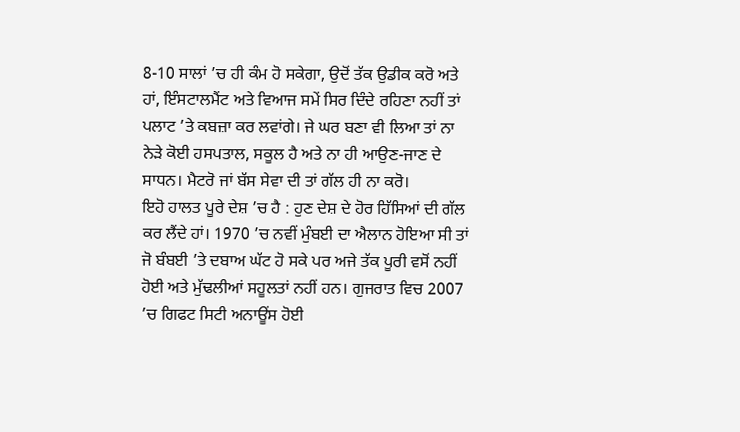8-10 ਸਾਲਾਂ ’ਚ ਹੀ ਕੰਮ ਹੋ ਸਕੇਗਾ, ਉਦੋਂ ਤੱਕ ਉਡੀਕ ਕਰੋ ਅਤੇ ਹਾਂ, ਇੰਸਟਾਲਮੈਂਟ ਅਤੇ ਵਿਆਜ ਸਮੇਂ ਸਿਰ ਦਿੰਦੇ ਰਹਿਣਾ ਨਹੀਂ ਤਾਂ ਪਲਾਟ ’ਤੇ ਕਬਜ਼ਾ ਕਰ ਲਵਾਂਗੇ। ਜੇ ਘਰ ਬਣਾ ਵੀ ਲਿਆ ਤਾਂ ਨਾ ਨੇੜੇ ਕੋਈ ਹਸਪਤਾਲ, ਸਕੂਲ ਹੈ ਅਤੇ ਨਾ ਹੀ ਆਉਣ-ਜਾਣ ਦੇ ਸਾਧਨ। ਮੈਟਰੋ ਜਾਂ ਬੱਸ ਸੇਵਾ ਦੀ ਤਾਂ ਗੱਲ ਹੀ ਨਾ ਕਰੋ।
ਇਹੋ ਹਾਲਤ ਪੂਰੇ ਦੇਸ਼ ’ਚ ਹੈ : ਹੁਣ ਦੇਸ਼ ਦੇ ਹੋਰ ਹਿੱਸਿਆਂ ਦੀ ਗੱਲ ਕਰ ਲੈਂਦੇ ਹਾਂ। 1970 ’ਚ ਨਵੀਂ ਮੁੰਬਈ ਦਾ ਐਲਾਨ ਹੋਇਆ ਸੀ ਤਾਂ ਜੋ ਬੰਬਈ ’ਤੇ ਦਬਾਅ ਘੱਟ ਹੋ ਸਕੇ ਪਰ ਅਜੇ ਤੱਕ ਪੂਰੀ ਵਸੋਂ ਨਹੀਂ ਹੋਈ ਅਤੇ ਮੁੱਢਲੀਆਂ ਸਹੂਲਤਾਂ ਨਹੀਂ ਹਨ। ਗੁਜਰਾਤ ਵਿਚ 2007 ’ਚ ਗਿਫਟ ਸਿਟੀ ਅਨਾਊਂਸ ਹੋਈ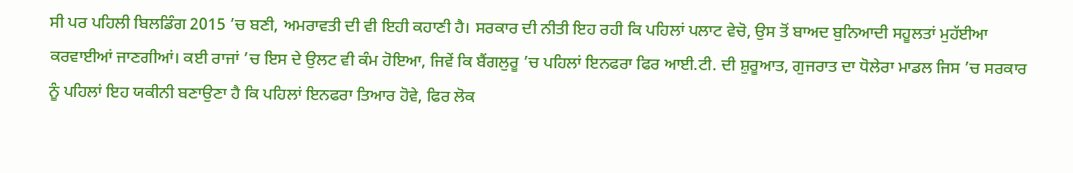ਸੀ ਪਰ ਪਹਿਲੀ ਬਿਲਡਿੰਗ 2015 ’ਚ ਬਣੀ, ਅਮਰਾਵਤੀ ਦੀ ਵੀ ਇਹੀ ਕਹਾਣੀ ਹੈ। ਸਰਕਾਰ ਦੀ ਨੀਤੀ ਇਹ ਰਹੀ ਕਿ ਪਹਿਲਾਂ ਪਲਾਟ ਵੇਚੋ, ਉਸ ਤੋਂ ਬਾਅਦ ਬੁਨਿਆਦੀ ਸਹੂਲਤਾਂ ਮੁਹੱਈਆ ਕਰਵਾਈਆਂ ਜਾਣਗੀਆਂ। ਕਈ ਰਾਜਾਂ ’ਚ ਇਸ ਦੇ ਉਲਟ ਵੀ ਕੰਮ ਹੋਇਆ, ਜਿਵੇਂ ਕਿ ਬੈਂਗਲੁਰੂ ’ਚ ਪਹਿਲਾਂ ਇਨਫਰਾ ਫਿਰ ਆਈ.ਟੀ. ਦੀ ਸ਼ੁਰੂਆਤ, ਗੁਜਰਾਤ ਦਾ ਧੋਲੇਰਾ ਮਾਡਲ ਜਿਸ ’ਚ ਸਰਕਾਰ ਨੂੰ ਪਹਿਲਾਂ ਇਹ ਯਕੀਨੀ ਬਣਾਉਣਾ ਹੈ ਕਿ ਪਹਿਲਾਂ ਇਨਫਰਾ ਤਿਆਰ ਹੋਵੇ, ਫਿਰ ਲੋਕ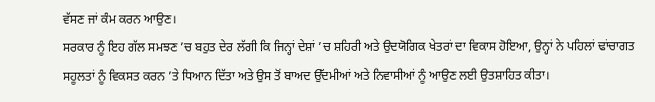ਵੱਸਣ ਜਾਂ ਕੰਮ ਕਰਨ ਆਉਣ।
ਸਰਕਾਰ ਨੂੰ ਇਹ ਗੱਲ ਸਮਝਣ ’ਚ ਬਹੁਤ ਦੇਰ ਲੱਗੀ ਕਿ ਜਿਨ੍ਹਾਂ ਦੇਸ਼ਾਂ ’ਚ ਸ਼ਹਿਰੀ ਅਤੇ ਉਦਯੋਗਿਕ ਖੇਤਰਾਂ ਦਾ ਵਿਕਾਸ ਹੋਇਆ, ਉਨ੍ਹਾਂ ਨੇ ਪਹਿਲਾਂ ਢਾਂਚਾਗਤ ਸਹੂਲਤਾਂ ਨੂੰ ਵਿਕਸਤ ਕਰਨ ’ਤੇ ਧਿਆਨ ਦਿੱਤਾ ਅਤੇ ਉਸ ਤੋਂ ਬਾਅਦ ਉੱਦਮੀਆਂ ਅਤੇ ਨਿਵਾਸੀਆਂ ਨੂੰ ਆਉਣ ਲਈ ਉਤਸ਼ਾਹਿਤ ਕੀਤਾ।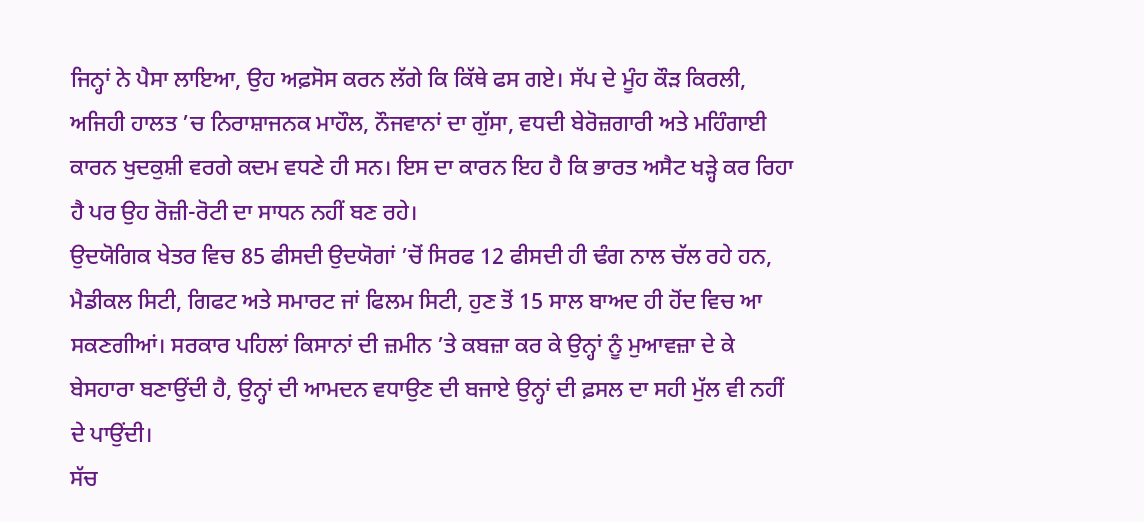ਜਿਨ੍ਹਾਂ ਨੇ ਪੈਸਾ ਲਾਇਆ, ਉਹ ਅਫ਼ਸੋਸ ਕਰਨ ਲੱਗੇ ਕਿ ਕਿੱਥੇ ਫਸ ਗਏ। ਸੱਪ ਦੇ ਮੂੰਹ ਕੌੜ ਕਿਰਲੀ, ਅਜਿਹੀ ਹਾਲਤ ’ਚ ਨਿਰਾਸ਼ਾਜਨਕ ਮਾਹੌਲ, ਨੌਜਵਾਨਾਂ ਦਾ ਗੁੱਸਾ, ਵਧਦੀ ਬੇਰੋਜ਼ਗਾਰੀ ਅਤੇ ਮਹਿੰਗਾਈ ਕਾਰਨ ਖੁਦਕੁਸ਼ੀ ਵਰਗੇ ਕਦਮ ਵਧਣੇ ਹੀ ਸਨ। ਇਸ ਦਾ ਕਾਰਨ ਇਹ ਹੈ ਕਿ ਭਾਰਤ ਅਸੈਟ ਖੜ੍ਹੇ ਕਰ ਰਿਹਾ ਹੈ ਪਰ ਉਹ ਰੋਜ਼ੀ-ਰੋਟੀ ਦਾ ਸਾਧਨ ਨਹੀਂ ਬਣ ਰਹੇ।
ਉਦਯੋਗਿਕ ਖੇਤਰ ਵਿਚ 85 ਫੀਸਦੀ ਉਦਯੋਗਾਂ ’ਚੋਂ ਸਿਰਫ 12 ਫੀਸਦੀ ਹੀ ਢੰਗ ਨਾਲ ਚੱਲ ਰਹੇ ਹਨ, ਮੈਡੀਕਲ ਸਿਟੀ, ਗਿਫਟ ਅਤੇ ਸਮਾਰਟ ਜਾਂ ਫਿਲਮ ਸਿਟੀ, ਹੁਣ ਤੋਂ 15 ਸਾਲ ਬਾਅਦ ਹੀ ਹੋਂਦ ਵਿਚ ਆ ਸਕਣਗੀਆਂ। ਸਰਕਾਰ ਪਹਿਲਾਂ ਕਿਸਾਨਾਂ ਦੀ ਜ਼ਮੀਨ ’ਤੇ ਕਬਜ਼ਾ ਕਰ ਕੇ ਉਨ੍ਹਾਂ ਨੂੰ ਮੁਆਵਜ਼ਾ ਦੇ ਕੇ ਬੇਸਹਾਰਾ ਬਣਾਉਂਦੀ ਹੈ, ਉਨ੍ਹਾਂ ਦੀ ਆਮਦਨ ਵਧਾਉਣ ਦੀ ਬਜਾਏ ਉਨ੍ਹਾਂ ਦੀ ਫ਼ਸਲ ਦਾ ਸਹੀ ਮੁੱਲ ਵੀ ਨਹੀਂ ਦੇ ਪਾਉਂਦੀ।
ਸੱਚ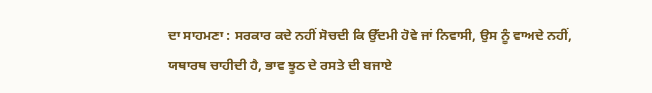ਦਾ ਸਾਹਮਣਾ : ਸਰਕਾਰ ਕਦੇ ਨਹੀਂ ਸੋਚਦੀ ਕਿ ਉੱਦਮੀ ਹੋਵੇ ਜਾਂ ਨਿਵਾਸੀ, ਉਸ ਨੂੰ ਵਾਅਦੇ ਨਹੀਂ, ਯਥਾਰਥ ਚਾਹੀਦੀ ਹੈ, ਭਾਵ ਝੂਠ ਦੇ ਰਸਤੇ ਦੀ ਬਜਾਏ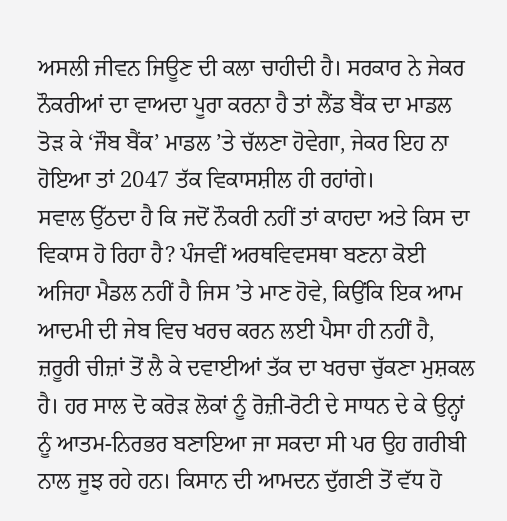ਅਸਲੀ ਜੀਵਨ ਜਿਊਣ ਦੀ ਕਲਾ ਚਾਹੀਦੀ ਹੈ। ਸਰਕਾਰ ਨੇ ਜੇਕਰ ਨੌਕਰੀਆਂ ਦਾ ਵਾਅਦਾ ਪੂਰਾ ਕਰਨਾ ਹੈ ਤਾਂ ਲੈਂਡ ਬੈਂਕ ਦਾ ਮਾਡਲ ਤੋੜ ਕੇ ‘ਜੌਬ ਬੈਂਕ’ ਮਾਡਲ ’ਤੇ ਚੱਲਣਾ ਹੋਵੇਗਾ, ਜੇਕਰ ਇਹ ਨਾ ਹੋਇਆ ਤਾਂ 2047 ਤੱਕ ਵਿਕਾਸਸ਼ੀਲ ਹੀ ਰਹਾਂਗੇ।
ਸਵਾਲ ਉੱਠਦਾ ਹੈ ਕਿ ਜਦੋਂ ਨੌਕਰੀ ਨਹੀਂ ਤਾਂ ਕਾਹਦਾ ਅਤੇ ਕਿਸ ਦਾ ਵਿਕਾਸ ਹੋ ਰਿਹਾ ਹੈ? ਪੰਜਵੀਂ ਅਰਥਵਿਵਸਥਾ ਬਣਨਾ ਕੋਈ ਅਜਿਹਾ ਮੈਡਲ ਨਹੀਂ ਹੈ ਜਿਸ ’ਤੇ ਮਾਣ ਹੋਵੇ, ਕਿਉਂਕਿ ਇਕ ਆਮ ਆਦਮੀ ਦੀ ਜੇਬ ਵਿਚ ਖਰਚ ਕਰਨ ਲਈ ਪੈਸਾ ਹੀ ਨਹੀਂ ਹੈ, ਜ਼ਰੂਰੀ ਚੀਜ਼ਾਂ ਤੋਂ ਲੈ ਕੇ ਦਵਾਈਆਂ ਤੱਕ ਦਾ ਖਰਚਾ ਚੁੱਕਣਾ ਮੁਸ਼ਕਲ ਹੈ। ਹਰ ਸਾਲ ਦੋ ਕਰੋੜ ਲੋਕਾਂ ਨੂੰ ਰੋਜ਼ੀ-ਰੋਟੀ ਦੇ ਸਾਧਨ ਦੇ ਕੇ ਉਨ੍ਹਾਂ ਨੂੰ ਆਤਮ-ਨਿਰਭਰ ਬਣਾਇਆ ਜਾ ਸਕਦਾ ਸੀ ਪਰ ਉਹ ਗਰੀਬੀ ਨਾਲ ਜੂਝ ਰਹੇ ਹਨ। ਕਿਸਾਨ ਦੀ ਆਮਦਨ ਦੁੱਗਣੀ ਤੋਂ ਵੱਧ ਹੋ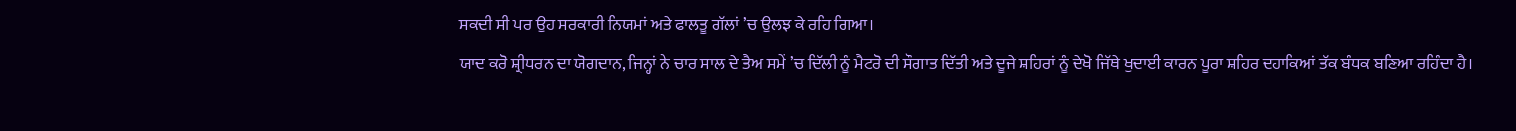ਸਕਦੀ ਸੀ ਪਰ ਉਹ ਸਰਕਾਰੀ ਨਿਯਮਾਂ ਅਤੇ ਫਾਲਤੂ ਗੱਲਾਂ ’ਚ ਉਲਝ ਕੇ ਰਹਿ ਗਿਆ।
ਯਾਦ ਕਰੋ ਸ਼੍ਰੀਧਰਨ ਦਾ ਯੋਗਦਾਨ, ਜਿਨ੍ਹਾਂ ਨੇ ਚਾਰ ਸਾਲ ਦੇ ਤੈਅ ਸਮੇਂ ’ਚ ਦਿੱਲੀ ਨੂੰ ਮੈਟਰੋ ਦੀ ਸੌਗਾਤ ਦਿੱਤੀ ਅਤੇ ਦੂਜੇ ਸ਼ਹਿਰਾਂ ਨੂੰ ਦੇਖੋ ਜਿੱਥੇ ਖੁਦਾਈ ਕਾਰਨ ਪੂਰਾ ਸ਼ਹਿਰ ਦਹਾਕਿਆਂ ਤੱਕ ਬੰਧਕ ਬਣਿਆ ਰਹਿੰਦਾ ਹੈ।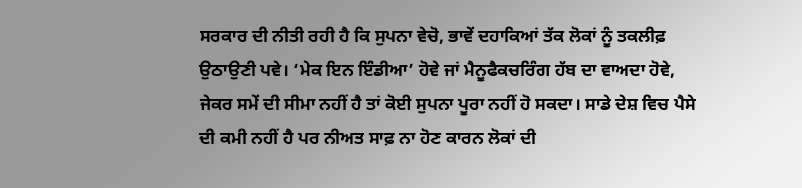ਸਰਕਾਰ ਦੀ ਨੀਤੀ ਰਹੀ ਹੈ ਕਿ ਸੁਪਨਾ ਵੇਚੋ, ਭਾਵੇਂ ਦਹਾਕਿਆਂ ਤੱਕ ਲੋਕਾਂ ਨੂੰ ਤਕਲੀਫ਼ ਉਠਾਉਣੀ ਪਵੇ। ‘ਮੇਕ ਇਨ ਇੰਡੀਆ’ ਹੋਵੇ ਜਾਂ ਮੈਨੂਫੈਕਚਰਿੰਗ ਹੱਬ ਦਾ ਵਾਅਦਾ ਹੋਵੇ, ਜੇਕਰ ਸਮੇਂ ਦੀ ਸੀਮਾ ਨਹੀਂ ਹੈ ਤਾਂ ਕੋਈ ਸੁਪਨਾ ਪੂਰਾ ਨਹੀਂ ਹੋ ਸਕਦਾ। ਸਾਡੇ ਦੇਸ਼ ਵਿਚ ਪੈਸੇ ਦੀ ਕਮੀ ਨਹੀਂ ਹੈ ਪਰ ਨੀਅਤ ਸਾਫ਼ ਨਾ ਹੋਣ ਕਾਰਨ ਲੋਕਾਂ ਦੀ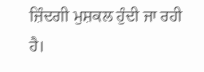ਜ਼ਿੰਦਗੀ ਮੁਸ਼ਕਲ ਹੁੰਦੀ ਜਾ ਰਹੀ ਹੈ।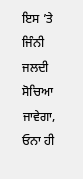ਇਸ ’ਤੇ ਜਿੰਨੀ ਜਲਦੀ ਸੋਚਿਆ ਜਾਵੇਗਾ, ਓਨਾ ਹੀ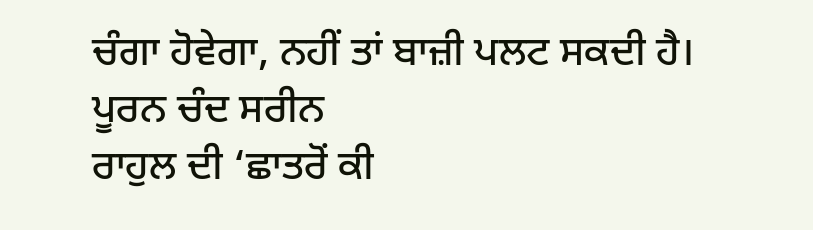ਚੰਗਾ ਹੋਵੇਗਾ, ਨਹੀਂ ਤਾਂ ਬਾਜ਼ੀ ਪਲਟ ਸਕਦੀ ਹੈ।
ਪੂਰਨ ਚੰਦ ਸਰੀਨ
ਰਾਹੁਲ ਦੀ ‘ਛਾਤਰੋਂ ਕੀ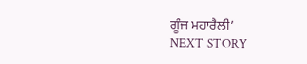ਗੂੰਜ ਮਹਾਰੈਲੀ’
NEXT STORY